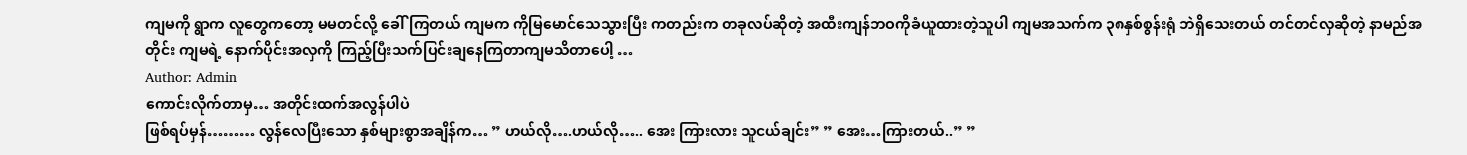ကျမကို ရွာက လူတွေကတော့ မမတင်လို့ ခေါ်ကြတယ် ကျမက ကိုမြမောင်သေသွားပြီး ကတည်းက တခုလပ်ဆိုတဲ့ အထီးကျန်ဘဝကိုခံယူထားတဲ့သူပါ ကျမအသက်က ၃၈နှစ်စွန်းရုံ ဘဲရှိသေးတယ် တင်တင်လှဆိုတဲ့ နာမည်အတိုင်း ကျမရဲ့ နောက်ပိုင်းအလှကို ကြည့်ပြီးသက်ပြင်းချနေကြတာကျမသိတာပေါ့ …
Author: Admin
ကောင်းလိုက်တာမှ… အတိုင်းထက်အလွန်ပါပဲ
ဖြစ်ရပ်မှန်……… လွန်လေပြီးသော နှစ်များစွာအချိန်က… ” ဟယ်လို….ဟယ်လို….. အေး ကြားလား သူငယ်ချင်း” ” အေး…ကြားတယ်..” ”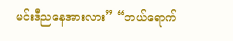မင်းဒီညနေအားလား” “ဘယ်ရောက်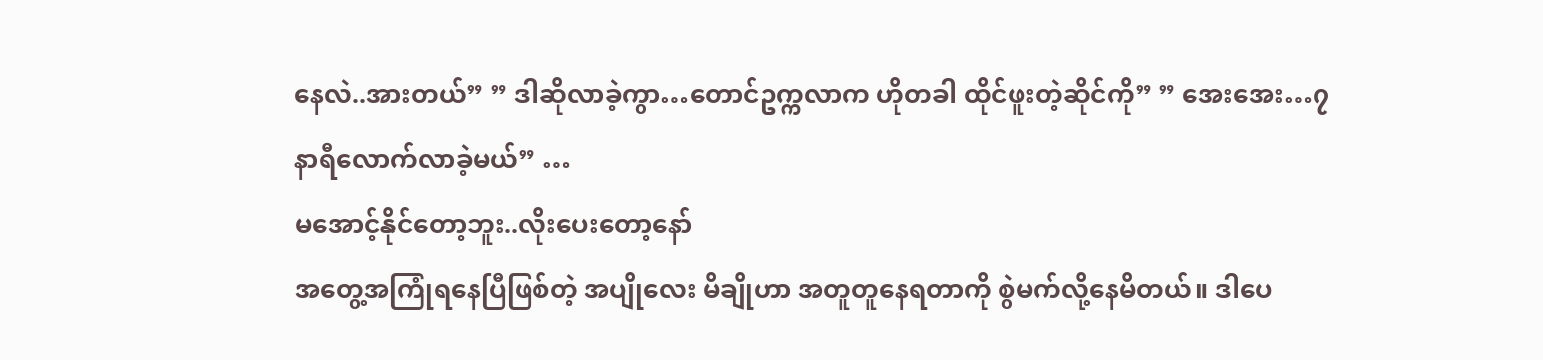နေလဲ..အားတယ်” ” ဒါဆိုလာခဲ့ကွာ…တောင်ဥက္ကလာက ဟိုတခါ ထိုင်ဖူးတဲ့ဆိုင်ကို” ” အေးအေး…၇ နာရီလောက်လာခဲ့မယ်” …
မအောင့်နိုင်တော့ဘူး..လိုးပေးတော့နော်
အတွေ့အကြုံရနေပြီဖြစ်တဲ့ အပျိုလေး မိချိုဟာ အတူတူနေရတာကို စွဲမက်လို့နေမိတယ်။ ဒါပေ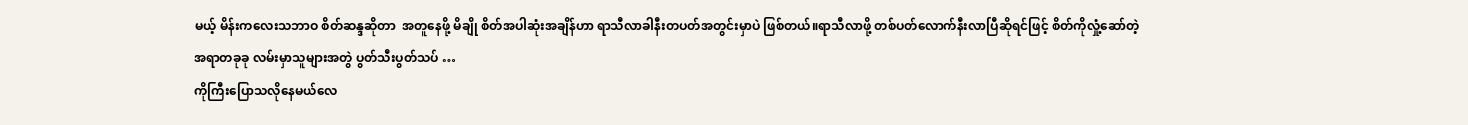မယ့် မိန်းကလေးသဘာဝ စိတ်ဆန္ဒဆိုတာ  အတူနေဖို့ မိချို စိတ်အပါဆုံးအချိန်ဟာ ရာသီလာခါနီးတပတ်အတွင်းမှာပဲ ဖြစ်တယ်။ရာသီလာဖို့ တစ်ပတ်လောက်နီးလာပြီဆိုရင်ဖြင့် စိတ်ကိုလှုံ့ဆော်တဲ့ အရာတခုခု လမ်းမှာသူများအတွဲ ပွတ်သီးပွတ်သပ် …
ကိုကြီးပြောသလိုနေမယ်လေ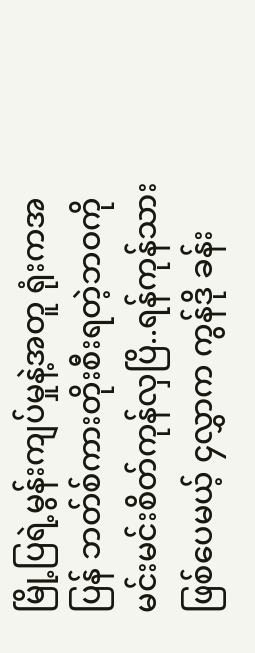မြို့ပြရဲ့မွန်းကျပ်မှုနဲ့အတူ ရုံးကအပြန် ဘတ်စ်ကားတိုးစီးရတဲ့ဘဝကို မင်းမင်းစိတ်ကုန်လှပြိ..ရန်ကုန်သားဖြစ်ပေမယ့် ၄လွှာက ကွန်ဒို ခန်း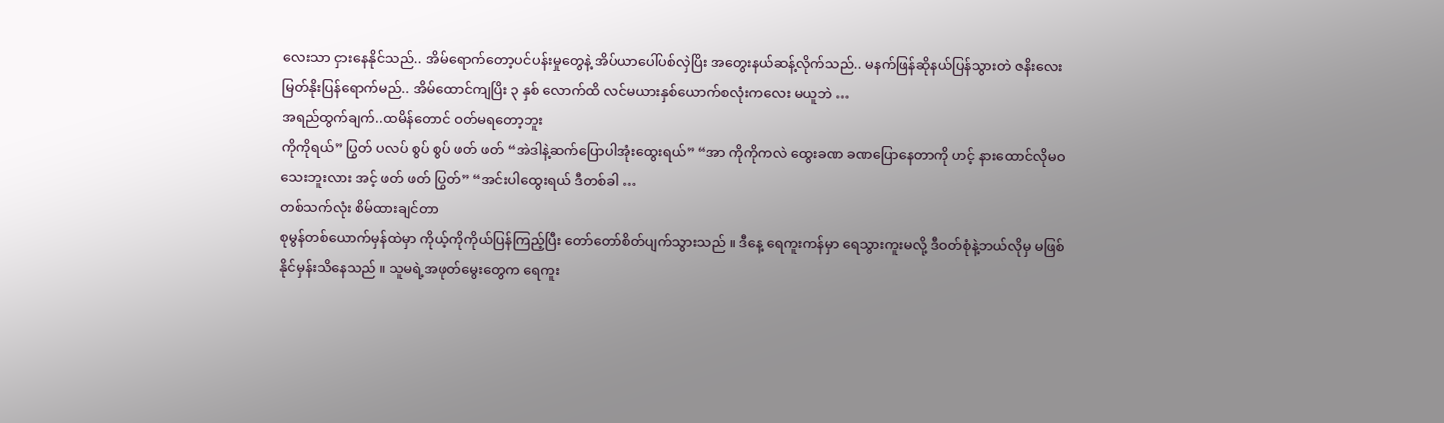လေးသာ ငှားနေနိုင်သည်.. အိမ်ရောက်တော့ပင်ပန်းမှုတွေနဲ့ အိပ်ယာပေါ်ပစ်လှဲပြိး အတွေးနယ်ဆန့်လိုက်သည်.. မနက်ဖြန်ဆိုနယ်ပြန်သွားတဲ ဇနိးလေး မြတ်နိုးပြန်ရောက်မည်.. အိမ်ထောင်ကျပြိး ၃ နှစ် လောက်ထိ လင်မယားနှစ်ယောက်စလုံးကလေး မယူဘဲ …
အရည်ထွက်ချက်..ထမိန်တောင် ဝတ်မရတော့ဘူး
ကိုကိုရယ်” ပြွတ် ပလပ် စွပ် စွပ် ဖတ် ဖတ် “အဲဒါနဲ့ဆက်ပြောပါအုံးထွေးရယ်” “အာ ကိုကိုကလဲ ထွေးခဏ ခဏပြောနေတာကို ဟင့် နားထောင်လိုမဝသေးဘူးလား အင့် ဖတ် ဖတ် ပြွတ်” “အင်းပါထွေးရယ် ဒီတစ်ခါ …
တစ်သက်လုံး စိမ်ထားချင်တာ
စုမွန်တစ်ယောက်မှန်ထဲမှာ ကိုယ့်ကိုကိုယ်ပြန်ကြည့်ပြီး တော်တော်စိတ်ပျက်သွားသည် ။ ဒီနေ့ ရေကူးကန်မှာ ရေသွားကူးမလို့ ဒီဝတ်စုံနဲ့ဘယ်လိုမှ မဖြစ်နိုင်မှန်းသိနေသည် ။ သူမရဲ့အဖုတ်မွေးတွေက ရေကူး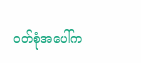ဝတ်စုံအပေါ်က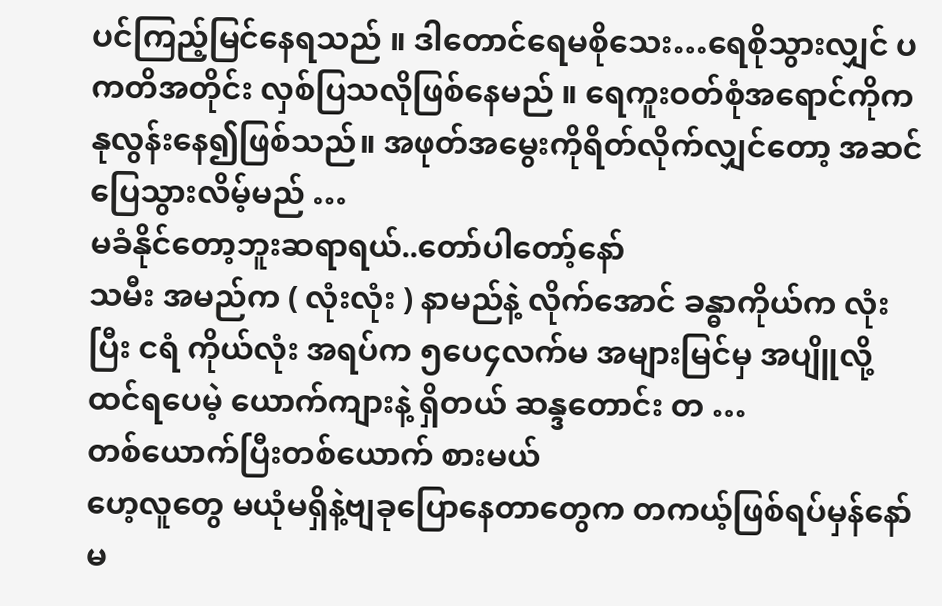ပင်ကြည့်မြင်နေရသည် ။ ဒါတောင်ရေမစိုသေး…ရေစိုသွားလျှင် ပကတိအတိုင်း လှစ်ပြသလိုဖြစ်နေမည် ။ ရေကူးဝတ်စုံအရောင်ကိုကနုလွန်းနေ၍ဖြစ်သည်။ အဖုတ်အမွေးကိုရိတ်လိုက်လျှင်တော့ အဆင်ပြေသွားလိမ့်မည် …
မခံနိုင်တော့ဘူးဆရာရယ်..တော်ပါတော့်နော်
သမီး အမည်က ( လုံးလုံး ) နာမည်နဲ့ လိုက်အောင် ခန္ဓာကိုယ်က လုံးပြီး ငရံ ကိုယ်လုံး အရပ်က ၅ပေ၄လက်မ အများမြင်မှ အပျိူလို့ ထင်ရပေမဲ့ ယောက်ကျားနဲ့ ရှိတယ် ဆန္ဒတောင်း တ …
တစ်ယောက်ပြီးတစ်ယောက် စားမယ်
ဟေ့လူတွေ မယုံမရှိနဲ့ဗျခုပြောနေတာတွေက တကယ့်ဖြစ်ရပ်မှန်နော် မ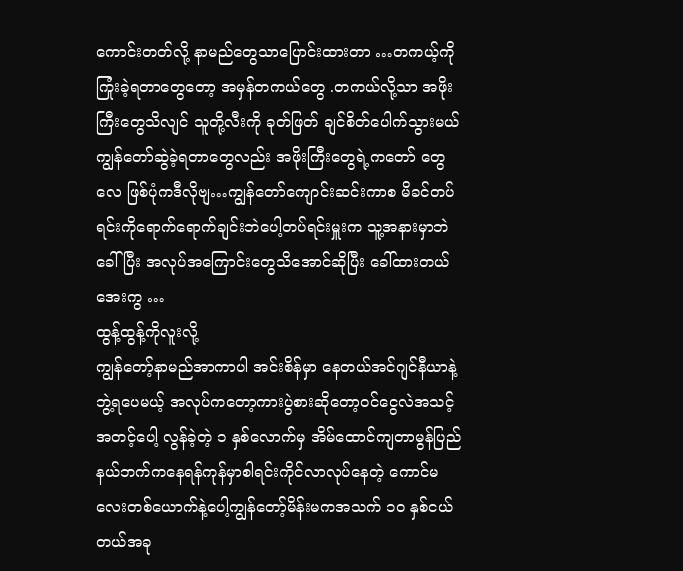ကောင်းတတ်လို့ နာမည်တွေသာပြောင်းထားတာ …တကယ့်ကိုကြုံးခဲ့ရတာတွေတော့ အမှန်တကယ်တွေ .တကယ်လို့သာ အဖိုးကြီးတွေသိလျင် သူတို့လီးကို ခုတ်ဖြတ် ချင်စိတ်ပေါက်သွားမယ်ကျွန်တော်ဆွဲခဲ့ရတာတွေလည်း အဖိုးကြီးတွေရဲ့ကတော် တွေလေ ဖြစ်ပုံကဒီလိုဗျ…ကျွန်တော်ကျောင်းဆင်းကာစ မိခင်တပ်ရင်းကိုရောက်ရောက်ချင်းဘဲပေါ့တပ်ရင်းမှူးက သူ့အနားမှာဘဲခေါ်ပြီး အလုပ်အကြောင်းတွေသိအောင်ဆိုပြီး ခေါ်ထားတယ် အေးကွ …
ထွန့်ထွန့်ကိုလူးလို့
ကျွန်တော့်နာမည်အာကာပါ အင်းစိန်မှာ နေတယ်အင်ဂျင်နီယာနဲ့ ဘွဲ့ရပေမယ့် အလုပ်ကတော့ကားပွဲစားဆိုတော့ဝင်ငွေလဲအသင့်အတင့်ပေါ့ လွန်ခဲ့တဲ့ ၁ နှစ်လောက်မှ အိမ်ထောင်ကျတာမွန်ပြည်နယ်ဘက်ကနေရန်ကုန်မှာစါရင်းကိုင်လာလုပ်နေတဲ့ ကောင်မလေးတစ်ယောက်နဲ့ပေါ့ကျွန်တော့်မိန်းမကအသက် ၁၀ နှစ်ငယ်တယ်အခု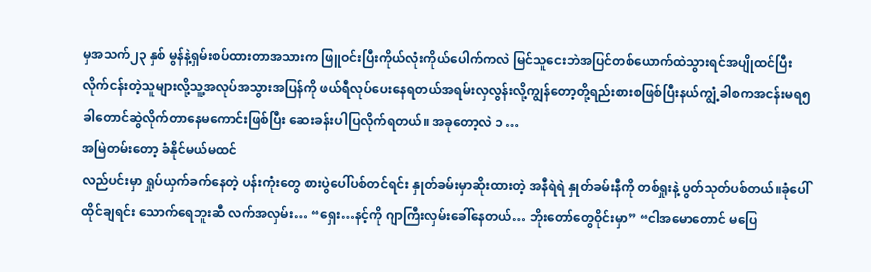မှအသက်၂၃ နှစ် မွန်နဲ့ရှမ်းစပ်ထားတာအသားက ဖြူဝင်းပြီးကိုယ်လုံးကိုယ်ပေါက်ကလဲ မြင်သူငေးဘဲအပြင်တစ်ယောက်ထဲသွားရင်အပျိုထင်ပြီးလိုက်ငန်းတဲ့သူများလို့သူ့အလုပ်အသွားအပြန်ကို ဖယ်ရီလုပ်ပေးနေရတယ်အရမ်းလှလွန်းလို့ကျွန်တော့တို့ရည်းစားစဖြစ်ပြီးနယ်ကျွံ့ခါစကအငန်းမရ၅ခါတောင်ဆွဲလိုက်တာနေမကောင်းဖြစ်ပြီး ဆေးခန်းပါပြလိုက်ရတယ်။ အခုတော့လဲ ၁ …
အမြဲတမ်းတော့ ခံနိုင်မယ်မထင်
လည်ပင်းမှာ ရှုပ်ယှက်ခက်နေတဲ့ ပန်းကုံးတွေ စားပွဲပေါ်ပစ်တင်ရင်း နှုတ်ခမ်းမှာဆိုးထားတဲ့ အနီရဲရဲ နှုတ်ခမ်းနီကို တစ်ရှုးနဲ့ ပွတ်သုတ်ပစ်တယ်။ခုံပေါ်ထိုင်ချရင်း သောက်ရေဘူးဆီ လက်အလှမ်း… “ရှေး…နင့်ကို ဂျာကြီးလှမ်းခေါ်နေတယ်… ဘိုးတော်တွေဝိုင်းမှာ” “ငါအမောတောင် မပြေ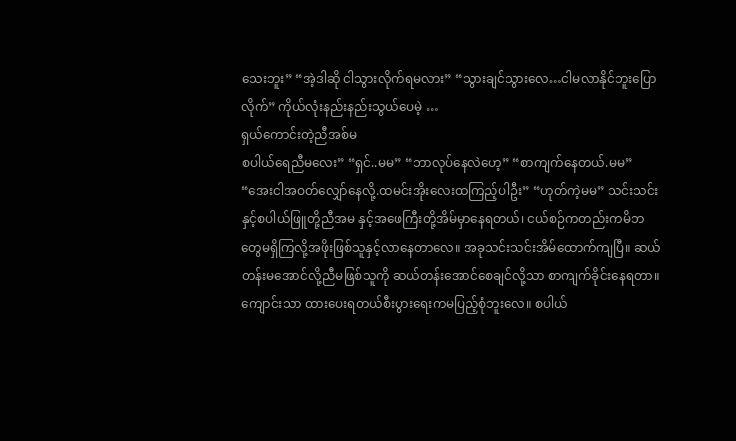သေးဘူး” “အဲ့ဒါဆို ငါသွားလိုက်ရမလား” “သွားချင်သွားလေ…ငါမလာနိုင်ဘူးပြောလိုက်” ကိုယ်လုံးနည်းနည်းသွယ်ပေမဲ့ …
ရှယ်ကောင်းတဲ့ညီအစ်မ
စပါယ်ရေညီမလေး” “ရှင်..မမ” “ဘာလုပ်နေလဲဟေ့” “စာကျက်နေတယ်.မမ” “အေးငါအဝတ်လျှော်နေလို့.ထမင်းအိုးလေးထကြည့်ပါဦး” “ဟုတ်ကဲ့မမ” သင်းသင်းနှင့်စပါယ်ဖြူတို့ညီအမ နှင့်အဖေကြီးတို့အိမ်မှာနေရတယ်၊ ငယ်စဉ်ကတည်းကမိဘတွေမရှိကြလို့အဖိုးဖြစ်သူနှင့်လာနေတာလေ။ အခုသင်းသင်းအိမ်ထောက်ကျပြီ။ ဆယ်တန်းမအောင်လို့ညီမဖြစ်သူကို ဆယ်တန်းအောင်စေချင်လို့သာ စာကျက်ခိုင်းနေရတာ။ကျောင်းသာ ထားပေးရတယ်စီးပွားရေးကမပြည့်စုံဘူးလေ။ စပါယ်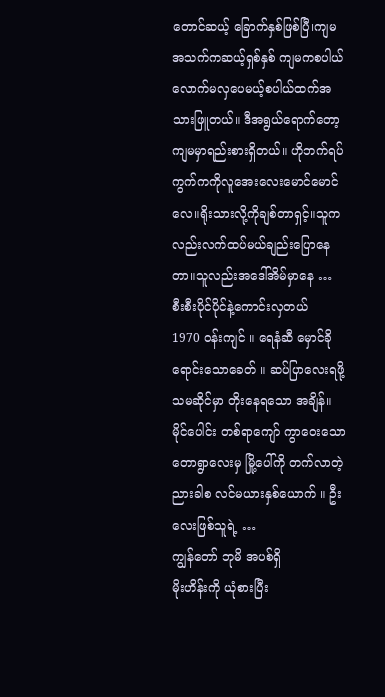တောင်ဆယ့် ခြောက်နှစ်ဖြစ်ပြီ၊ကျမအသက်ကဆယ့်ရှစ်နှစ် ကျမကစပါယ်လောက်မလှပေမယ့်စပါယ်ထက်အသားဖြူတယ်။ ဒီအရွယ်ရောက်တော့ကျမမှာရည်းစားရှိတယ်။ ဟိုဘက်ရပ်ကွက်ကကိုလူအေးလေးမောင်မောင်လေ။ရိုးသားလို့ကိုချစ်တာရှင့်။သူက လည်းလက်ထပ်မယ်ချည်းပြောနေတာ။သူလည်းအဒေါ်အိမ်မှာနေ …
စီးစီးပိုင်ပိုင်နဲ့ကောင်းလှတယ်
1970 ဝန်းကျင် ။ ရေနံဆီ မှောင်ခို ရောင်းသောခေတ် ။ ဆပ်ပြာလေးရဖို့ သမဆိုင်မှာ တိုးနေရသော အချိန်။မိုင်ပေါင်း တစ်ရာကျော် ကွာဝေးသော တောရွာလေးမှ မြို့ပေါ်ကို တက်လာတဲ့ ညားခါစ လင်မယားနှစ်ယောက် ။ ဦးလေးဖြစ်သူရဲ့ …
ကျွန်တော် ဘုမိ အပစ်ရှိ
မိုးဟိန်းကို ယုံစားပြီး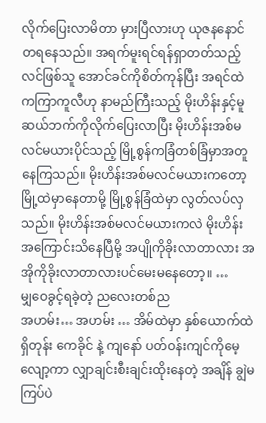လိုက်ပြေးလာမိတာ မှားပြီလားဟု ယုဇနနောင်တရနေသည်။ အရက်မူးရင်ရန်ရှာတတ်သည့်လင်ဖြစ်သူ အောင်ခင်ကိုစိတ်ကုန်ပြီး အရင်ထဲကကြာကူလီဟု နာမည်ကြီးသည့် မိုးဟိန်းနှင့်မူဆယ်ဘက်ကိုလိုက်ပြေးလာပြီး မိုးဟိန်းအစ်မလင်မယားပိုင်သည့် မြို့စွန်ကခြံတစ်ခြံမှာအတူနေကြသည်။ မိုးဟိန်းအစ်မလင်မယားကတော့ မြို့ထဲမှာနေတာမို့ မြို့စွန်ခြံထဲမှာ လွတ်လပ်လှသည်။ မိုးဟိန်းအစ်မလင်မယားကလဲ မိုးဟိန်းအကြောင်းသိနေပြီမို့ အပျိုကိုခိုးလာတာလား အအိုကိုခိုးလာတာလားပင်မေးမနေတော့။ …
မျှဝေခွင့်ရခဲ့တဲ့ ညလေးတစ်ည
အဟမ်း… အဟမ်း … အိမ်ထဲမှာ နှစ်ယောက်ထဲရှိတုန်း ကေခိုင် နဲ့ ကျနော် ပတ်ဝန်းကျင်ကိုမေ့လျော့ကာ လျှာချင်းစီးချင်းထိုးနေတဲ့ အချိန် ချွဲမကြပ်ပဲ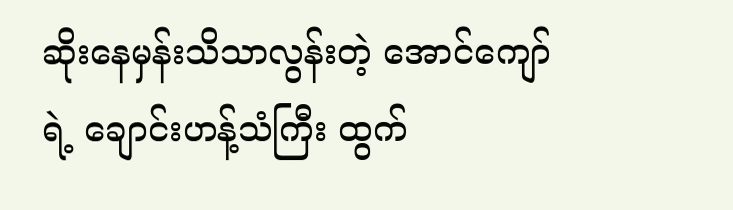ဆိုးနေမှန်းသိသာလွန်းတဲ့ အောင်ကျော် ရဲ့ ချောင်းဟန့်သံကြီး ထွက်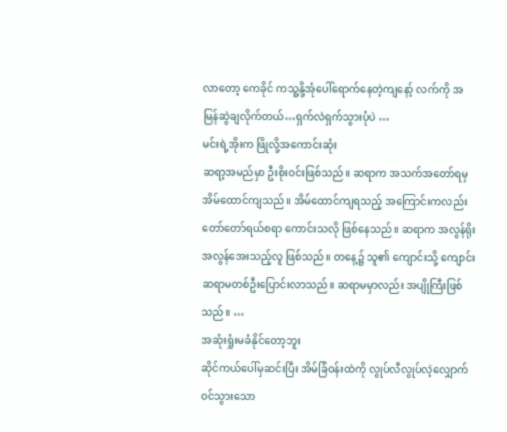လာတော့ ကေခိုင် ကသူ့နို့အုံပေါ်ရောက်နေတဲ့ကျနော့် လက်ကို အမြန်ဆွဲချလိုက်တယ်…ရှက်လဲရှက်သွားပုံပဲ …
မင်းရဲ့အိုးက ဖြိုလို့အကောင်းဆုံး
ဆရာ့အမည်မှာ ဦးစိုးဝင်းဖြစ်သည်။ ဆရာက အသက်အတော်ရမှ အိမ်ထောင်ကျသည်။ အိမ်ထောင်ကျရသည့် အကြောင်းကလည်း တော်တော်ရယ်စရာ ကောင်းသလို ဖြစ်နေသည်။ ဆရာက အလွန်ရိုး အလွန်အေးသည့်လူ ဖြစ်သည်။ တနေ့၌ သူ၏ ကျောင်းသို့ ကျောင်းဆရာမတစ်ဦးပြောင်းလာသည်။ ဆရာမမှာလည်း အပျိုကြီးဖြစ်သည်။ …
အဆုံးရှုံးမခံနိုင်တော့ဘူး
ဆိုင်ကယ်ပေါ်မှဆင်းပြီး အိမ်ခြံဝန်းထဲကို လွုပ်လီလွုပ်လဲ့လျှောက်ဝင်သွားသော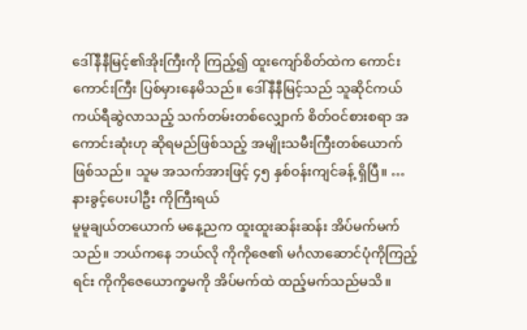ဒေါ်နီနီမြင့်၏အိုးကြီးကို ကြည့်၍ ထူးကျော်စိတ်ထဲက ကောင်းကောင်းကြီး ပြစ်မှားနေမိသည်။ ဒေါ်နီနီမြင့်သည် သူဆိုင်ကယ်ကယ်ရီဆွဲလာသည့် သက်တမ်းတစ်လျှောက် စိတ်ဝင်စားစရာ အကောင်းဆုံးဟု ဆိုရမည်ဖြစ်သည့် အမျိုးသမီးကြီးတစ်ယောက်ဖြစ်သည်။ သူမ အသက်အားဖြင့် ၄၅ နှစ်ဝန်းကျင်ခန့် ရှိပြီ။ …
နားခွင့်ပေးပါဦး ကိုကြီးရယ်
မူမူချယ်တယောက် မနေ့ညက ထူးထူးဆန်းဆန်း အိပ်မက်မက်သည်။ ဘယ်ကနေ ဘယ်လို ကိုကိုဇေ၏ မင်္ဂလာဆောင်ပုံကိုကြည့်ရင်း ကိုကိုဇေယောက္ခမကို အိပ်မက်ထဲ ထည့်မက်သည်မသိ။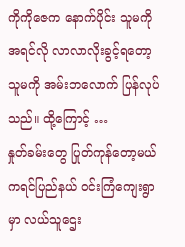ကိုကိုဇေက နောက်ပိုင်း သူမကို အရင်လို လာလာလိုးခွင့်ရတော့ သူမကို အမ်းဘလောက် ပြန်လုပ်သည်။ ထို့ကြောင့် …
နှုတ်ခမ်းတွေ ပြုတ်ကုန်တော့မယ်
ကရင်ပြည်နယ် ဝင်းကြံကျေးရွာမှာ လယ်သူဌေး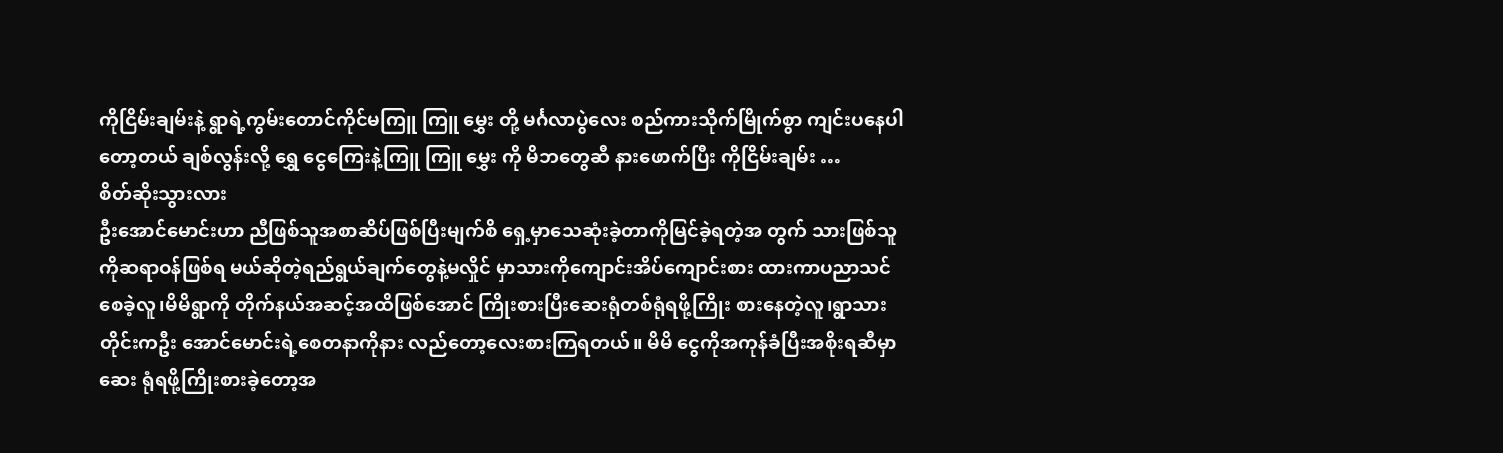ကိုငြိမ်းချမ်းနဲ့ ရွာရဲ့ကွမ်းတောင်ကိုင်မကြူ ကြူ မွှေး တို့ မင်္ဂလာပွဲလေး စည်ကားသိုက်မြိုက်စွာ ကျင်းပနေပါတော့တယ် ချစ်လွန်းလို့ ရွှေ ငွေကြေးနဲ့ကြူ ကြူ မွှေး ကို မိဘတွေဆီ နားဖောက်ပြီး ကိုငြိမ်းချမ်း …
စိတ်ဆိုးသွားလား
ဦးအောင်မောင်းဟာ ညီဖြစ်သူအစာဆိပ်ဖြစ်ပြီးမျက်စိ ရှေ့မှာသေဆုံးခဲ့တာကိုမြင်ခဲ့ရတဲ့အ တွက် သားဖြစ်သူကိုဆရာဝန်ဖြစ်ရ မယ်ဆိုတဲ့ရည်ရွယ်ချက်တွေနဲ့မလှိုင် မှာသားကိုကျောင်းအိပ်ကျောင်းစား ထားကာပညာသင်စေခဲ့လူ၊မိမိရွာကို တိုက်နယ်အဆင့်အထိဖြစ်အောင် ကြိုးစားပြီးဆေးရုံတစ်ရုံရဖို့ကြိုး စားနေတဲ့လူ၊ရွာသားတိုင်းကဦး အောင်မောင်းရဲ့စေတနာကိုနား လည်တော့လေးစားကြရတယ်။ မိမိ ငွေကိုအကုန်ခံပြီးအစိုးရဆီမှာဆေး ရုံရဖို့ကြိုးစားခဲ့တော့အ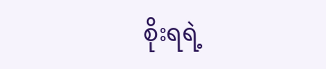စိုးရရဲ့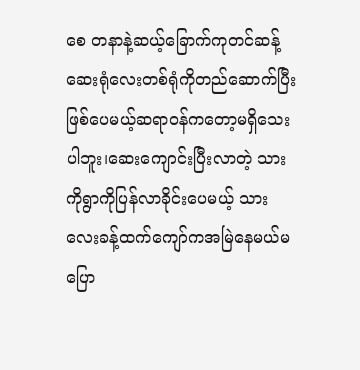စေ တနာနဲ့ဆယ့်ခြောက်ကုတင်ဆန့်ဆေးရုံလေးတစ်ရုံကိုတည်ဆောက်ပြီး ဖြစ်ပေမယ့်ဆရာဝန်ကတော့မရှိသေးပါဘူး၊ဆေးကျောင်းပြီးလာတဲ့ သားကိုရွာကိုပြန်လာခိုင်းပေမယ့် သားလေးခန့်ထက်ကျော်ကအမြဲနေမယ်မပြော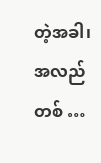တဲ့အခါ၊အလည်တစ် …